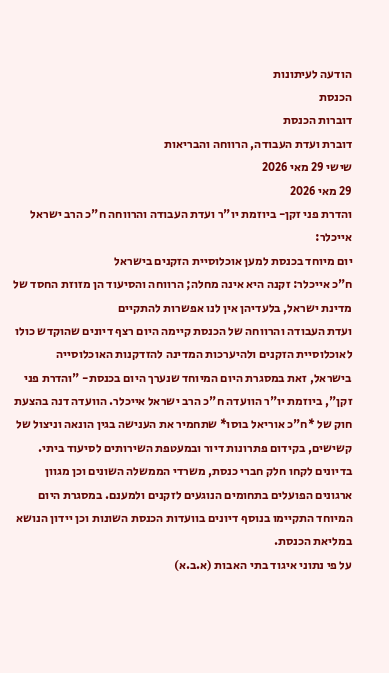הודעה לעיתונות
הכנסת
דוברות הכנסת
דוברת ועדת העבודה, הרווחה והבריאות
שישי 29 מאי 2026
29 מאי 2026
והדרת פני זקן- ביוזמת יו"ר ועדת העבודה והרווחה ח"כ הרב ישראל אייכלר:
יום מיוחד בכנסת למען אוכלוסיית הזקנים בישראל
ח"כ אייכלר: זקנה היא אינה מחלה; הרווחה והסיעוד הן מזוזת החסד של מדינת ישראל, בלעדיהן אין לנו אפשרות להתקיים
ועדת העבודה והרווחה של הכנסת קיימה היום רצף דיונים שהוקדש כולו לאוכלוסיית הזקנים ולהיערכות המדינה להזדקנות האוכלוסייה בישראל, זאת במסגרת היום המיוחד שנערך היום בכנסת- "והדרת פני זקן", ביוזמת יו"ר הוועדה ח"כ הרב ישראל אייכלר. הוועדה דנה בהצעת חוק של *ח"כ אוריאל בוסו* שתחמיר את הענישה בגין הונאה וניצול של קשישים, בקידום פתרונות דיור ובמעטפת השירותים לסיעוד ביתי. בדיונים לקחו חלק חברי כנסת, משרדי הממשלה השונים וכן מגוון ארגונים הפועלים בתחומים הנוגעים לזקנים ולמענם. במסגרת היום המיוחד התקיימו בנוסף דיונים בוועדות הכנסת השונות וכן יידון הנושא במליאת הכנסת.
על פי נתוני איגוד בתי האבות (א.ב.א)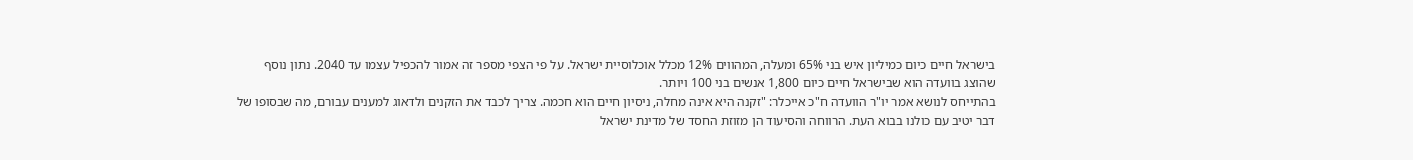בישראל חיים כיום כמיליון איש בני 65% ומעלה, המהווים 12% מכלל אוכלוסיית ישראל. על פי הצפי מספר זה אמור להכפיל עצמו עד 2040. נתון נוסף שהוצג בוועדה הוא שבישראל חיים כיום 1,800 אנשים בני 100 ויותר.
בהתייחס לנושא אמר יו"ר הוועדה ח"כ אייכלר: "זקנה היא אינה מחלה, ניסיון חיים הוא חכמה. צריך לכבד את הזקנים ולדאוג למענים עבורם, מה שבסופו של דבר יטיב עם כולנו בבוא העת. הרווחה והסיעוד הן מזוזת החסד של מדינת ישראל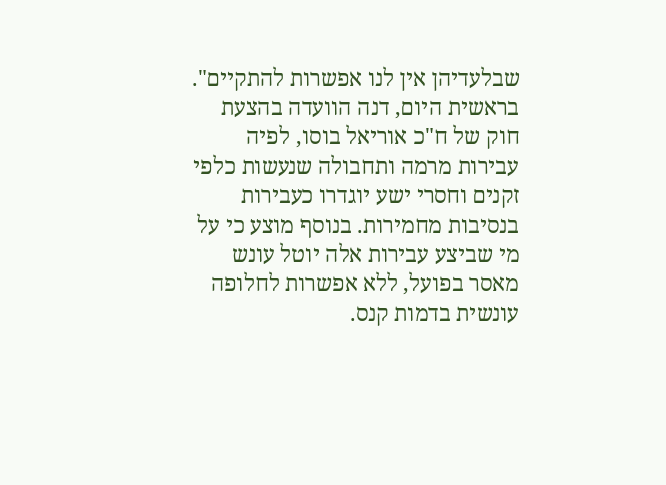שבלעדיהן אין לנו אפשרות להתקיים".
בראשית היום, דנה הוועדה בהצעת חוק של ח"כ אוריאל בוסו, לפיה עבירות מרמה ותחבולה שנעשות כלפי זקנים וחסרי ישע יוגדרו כעבירות בנסיבות מחמירות. בנוסף מוצע כי על מי שביצע עבירות אלה יוטל עונש מאסר בפועל, ללא אפשרות לחלופה עונשית בדמות קנס.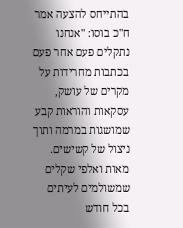בהתייחס להצעה אמר ח"כ בוסו: "אנחנו נתקלים פעם אחר פעם בכתבות מחרידות על מקרים של עושק, עסקאות והוראות קבע שמושגות במרמה ותוך ניצול של קשישים. מאות ואלפי שקלים שמשולמים לעיתים בכל חודש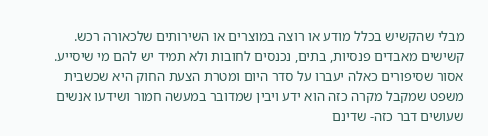מבלי שהקשיש בכלל מודע או רוצה במוצרים או השירותים שלכאורה רכש. קשישים מאבדים פנסיות, בתים, נכנסים לחובות ולא תמיד יש להם מי שיסייע. אסור שסיפורים כאלה יעברו על סדר היום ומטרת הצעת החוק היא שכשבית משפט שמקבל מקרה כזה הוא ידע ויבין שמדובר במעשה חמור ושידעו אנשים שעושים דבר כזה- שדינם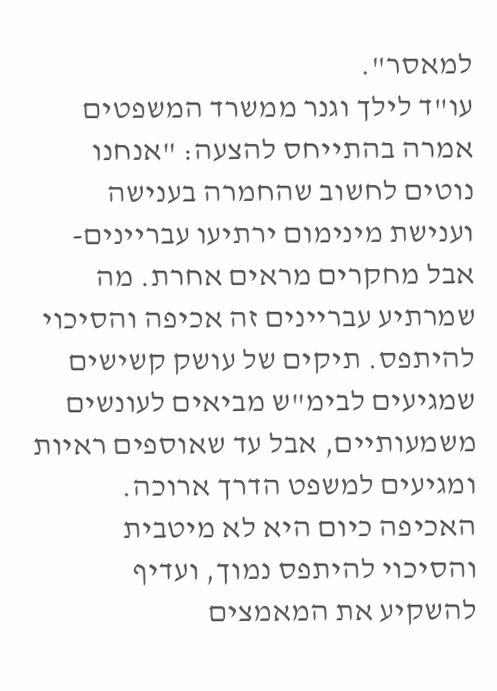למאסר".
עו"ד לילך וגנר ממשרד המשפטים אמרה בהתייחס להצעה: "אנחנו נוטים לחשוב שהחמרה בענישה וענישת מינימום ירתיעו עבריינים- אבל מחקרים מראים אחרת. מה שמרתיע עבריינים זה אכיפה והסיכוי להיתפס. תיקים של עושק קשישים שמגיעים לבימ"ש מביאים לעונשים משמעותיים, אבל עד שאוספים ראיות ומגיעים למשפט הדרך ארוכה. האכיפה כיום היא לא מיטבית והסיכוי להיתפס נמוך, ועדיף להשקיע את המאמצים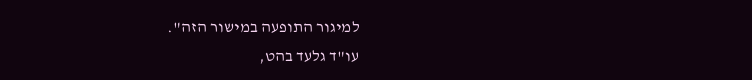למיגור התופעה במישור הזה".
עו"ד גלעד בהט,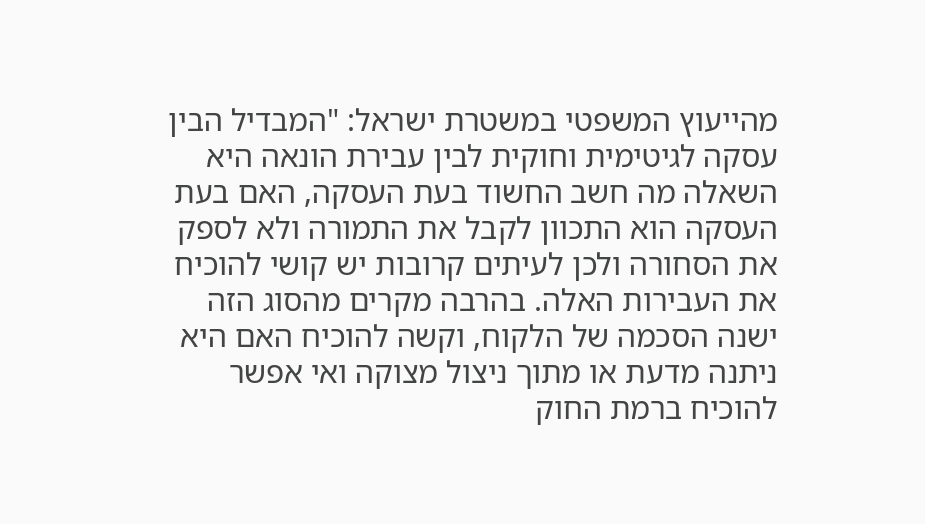מהייעוץ המשפטי במשטרת ישראל: "המבדיל הבין עסקה לגיטימית וחוקית לבין עבירת הונאה היא השאלה מה חשב החשוד בעת העסקה, האם בעת העסקה הוא התכוון לקבל את התמורה ולא לספק את הסחורה ולכן לעיתים קרובות יש קושי להוכיח את העבירות האלה. בהרבה מקרים מהסוג הזה ישנה הסכמה של הלקוח, וקשה להוכיח האם היא ניתנה מדעת או מתוך ניצול מצוקה ואי אפשר להוכיח ברמת החוק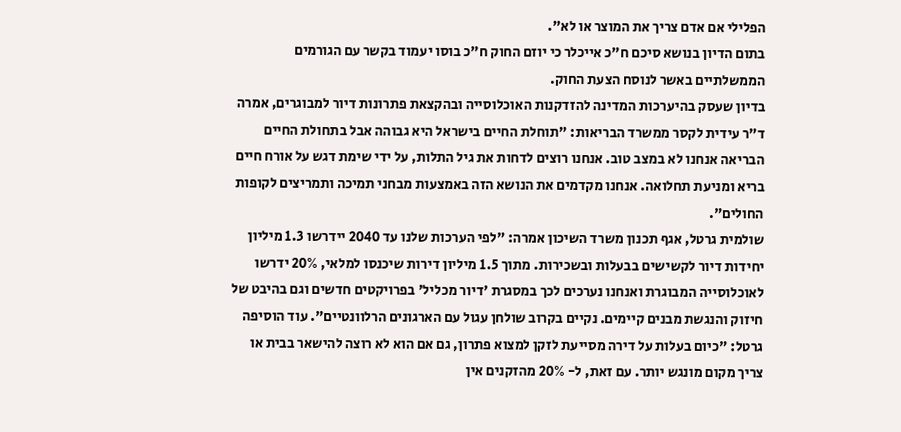הפלילי אם אדם צריך את המוצר או לא".
בתום הדיון בנושא סיכם ח"כ אייכלר כי יוזם החוק ח"כ בוסו יעמוד בקשר עם הגורמים הממשלתיים באשר לנוסח הצעת החוק.
בדיון שעסק בהיערכות המדינה להזדקנות האוכלוסייה ובהקצאת פתרונות דיור למבוגרים, אמרה ד"ר עידית לקסר ממשרד הבריאות: "תוחלת החיים בישראל היא גבוהה אבל בתחולת החיים הבריאה אנחנו לא במצב טוב. אנחנו רוצים לדחות את גיל התלות, על ידי שימת דגש על אורח חיים בריא ומניעת תחלואה. אנחנו מקדמים את הנושא הזה באמצעות מבחני תמיכה ותמריצים לקופות החולים".
שולמית גרטל, אגף תכנון משרד השיכון אמרה: "לפי הערכות שלנו עד 2040 יידרשו 1.3 מיליון יחידות דיור לקשישים בבעלות ובשכירות. מתוך 1.5 מיליון דירות שיכנסו למלאי, 20% ידרשו לאוכלוסייה המבוגרת ואנחנו נערכים לכך במסגרת 'דיור מכליל' בפרויקטים חדשים וגם בהיבט של חיזוק והנגשת מבנים קיימים. נקיים בקרוב שולחן עגול עם הארגונים הרלוונטיים". עוד הוסיפה גרטל: "כיום בעלות על דירה מסייעת לזקן למצוא פתרון, גם אם הוא לא רוצה להישאר בבית או צריך מקום מונגש יותר. עם זאת, ל- 20% מהזקנים אין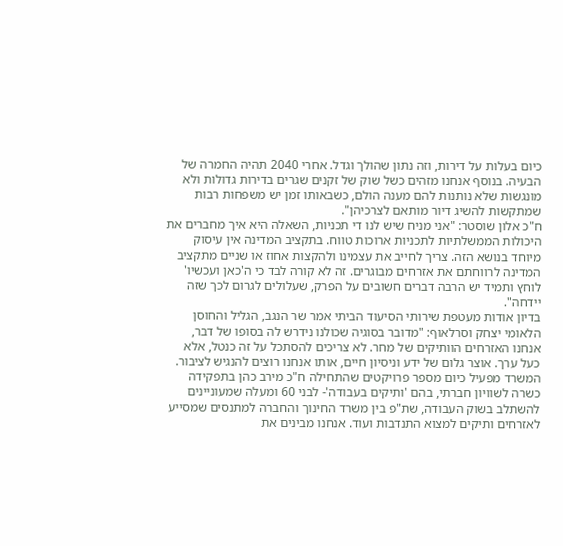כיום בעלות על דירות, וזה נתון שהולך וגדל. אחרי 2040 תהיה החמרה של הבעיה. בנוסף אנחנו מזהים כשל שוק של זקנים שגרים בדירות גדולות ולא מונגשות שלא נותנות להם מענה הולם, כשבאותו זמן יש משפחות רבות שמתקשות להשיג דיור מותאם לצרכיהן".
ח"כ אלון שוסטר: "אני מניח שיש לנו די תכניות, השאלה היא איך מחברים את היכולות הממשלתיות לתכניות ארוכות טווח. בתקציב המדינה אין עיסוק מיוחד בנושא הזה. צריך לחייב את עצמינו ולהקצות אחוז או שניים מתקציב המדינה לרווחתם את אזרחים מבוגרים. זה לא קורה לבד כי ה'כאן ועכשיו' לוחץ ותמיד יש הרבה דברים חשובים על הפרק, שעלולים לגרום לכך שזה יידחה".
בדיון אודות מעטפת שירותי הסיעוד הביתי אמר שר הנגב, הגליל והחוסן הלאומי יצחק וסרלאוף: "מדובר בסוגיה שכולנו נידרש לה בסופו של דבר, אנחנו האזרחים הוותיקים של מחר. לא צריכים להסתכל על זה כנטל, אלא כעל ערך. אוצר גלום של ידע וניסיון חיים, אותו אנחנו רוצים להנגיש לציבור. המשרד מפעיל כיום מספר פרויקטים שהתחילה ח"כ מירב כהן בתפקידה כשרה לשוויון חברתי, בהם 'ותיקים בעבודה'- לבני 60 ומעלה שמעוניינים להשתלב בשוק העבודה, שת"פ בין משרד החינוך והחברה למתנסים שמסייע לאזרחים ותיקים למצוא התנדבות ועוד. אנחנו מבינים את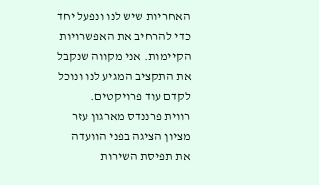האחריות שיש לנו ונפעל יחד כדי להרחיב את האפשרויות הקיימות. אני מקווה שנקבל את התקציב המגיע לנו ונוכל לקדם עוד פרויקטים.
רווית פרננדס מארגון עזר מציון הציגה בפני הוועדה את תפיסת השירות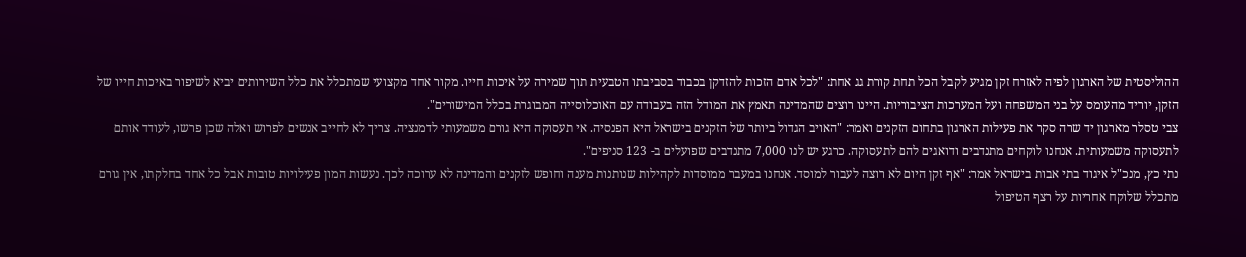ההוליסטית של הארגון לפיה לאזרח זקן מגיע לקבל הכל תחת קורת גג אחת: "לכל אדם הזכות להזדקן בכבוד בסביבתו הטבעית תוך שמירה על איכות חייו. מקור אחד מקצועי שמתכלל את כלל השירותים יביא לשיפור באיכות חייו של הזקן, יוריד מהעומס על בני המשפחה ועל המערכות הציבוריות. היינו רוצים שהמדינה תאמץ את המודל הזה בעבודה עם האוכלוסייה המבוגרת בכלל המישורים".
צבי טסלר מארגון יד שרה סקר את פעילות הארגון בתחום הזקנים ואמר: "האויב הגדול ביותר של הזקנים בישראל היא הפנסיה. אי תעסוקה היא גורם משמעותי לדמנציה. צריך לא לחייב אנשים לפרוש ואלה שכן פרשו, לעודד אותם לתעסוקה משמעותית. אנחנו לוקחים מתנדבים ודואגים להם לתעסוקה. כרגע יש לנו 7,000 מתנדבים שפועלים ב- 123 סניפים".
נתי כץ, מנכ"ל איגוד בתי אבות בישראל אמר: "אף זקן היום לא רוצה לעבור למוסד. אנחנו במעבר ממוסדות לקהילות שנותנות מענה וחופש לזקנים והמדינה לא ערוכה לכך. נעשות המון פעילויות טובות אבל כל אחד בחלקתו, אין גורם מתכלל שלוקח אחריות על רצף הטיפול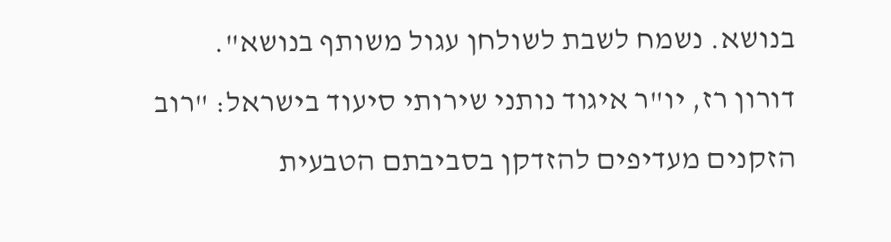בנושא. נשמח לשבת לשולחן עגול משותף בנושא".
דורון רז, יו"ר איגוד נותני שירותי סיעוד בישראל: "רוב הזקנים מעדיפים להזדקן בסביבתם הטבעית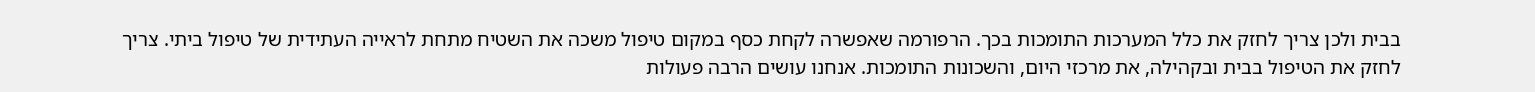בבית ולכן צריך לחזק את כלל המערכות התומכות בכך. הרפורמה שאפשרה לקחת כסף במקום טיפול משכה את השטיח מתחת לראייה העתידית של טיפול ביתי. צריך לחזק את הטיפול בבית ובקהילה, את מרכזי היום, והשכונות התומכות. אנחנו עושים הרבה פעולות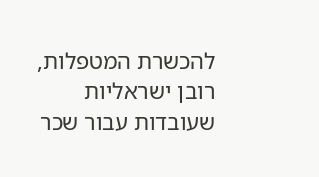להכשרת המטפלות, רובן ישראליות שעובדות עבור שכר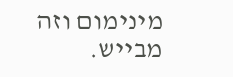מינימום וזה מבייש.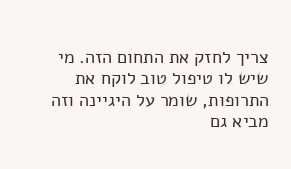צריך לחזק את התחום הזה. מי שיש לו טיפול טוב לוקח את התרופות, שומר על היגיינה וזה מביא גם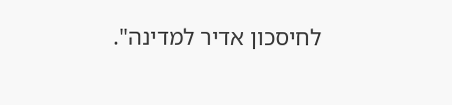לחיסכון אדיר למדינה".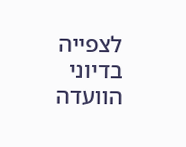לצפייה בדיוני הוועדה